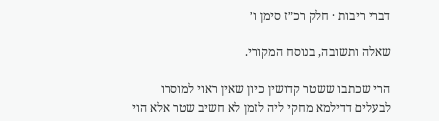דברי ריבות · חלק רכ״ז סימן ו׳

שאלה ותשובה, בנוסח המקורי.

הרי שכתבו ששטר קדושין כיון שאין ראוי למוסרו לבעלים דדילמא מחקי ליה לזמן לא חשיב שטר אלא הוי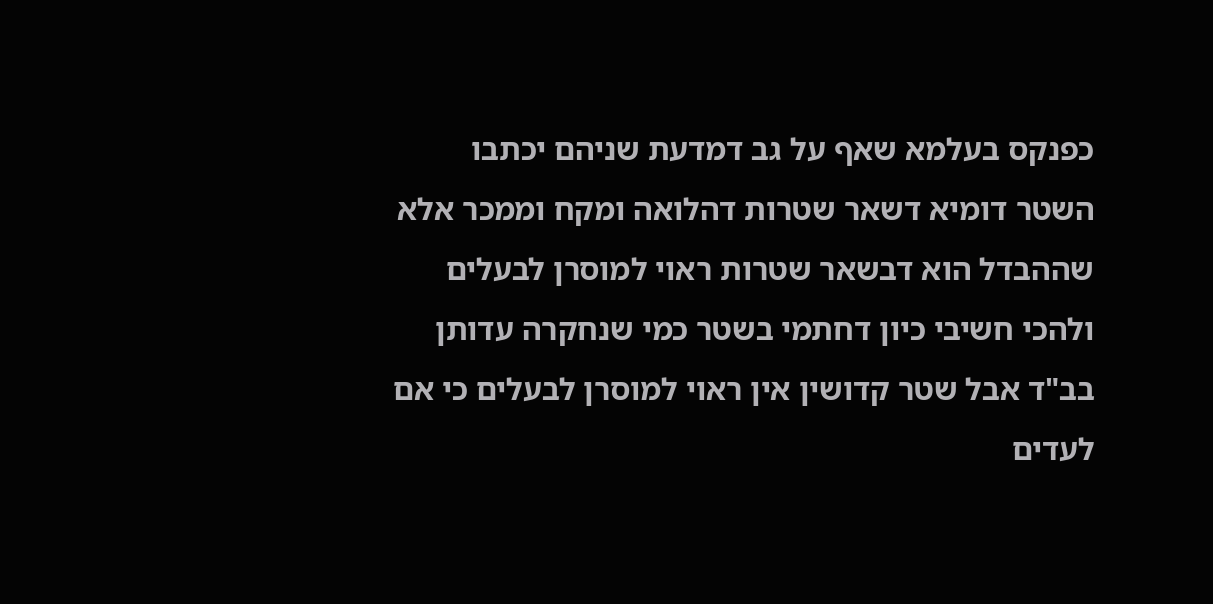כפנקס בעלמא שאף על גב דמדעת שניהם יכתבו השטר דומיא דשאר שטרות דהלואה ומקח וממכר אלא שההבדל הוא דבשאר שטרות ראוי למוסרן לבעלים ולהכי חשיבי כיון דחתמי בשטר כמי שנחקרה עדותן בב"ד אבל שטר קדושין אין ראוי למוסרן לבעלים כי אם לעדים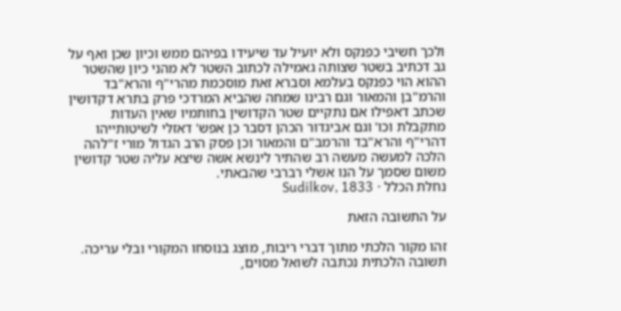ולכך חשיבי כפנקס ולא יועיל עד שיעידו בפיהם ממש וכיון שכן ואף על גב דכתיב בשטר שצותה גאמילה לכתוב השטר לא מהני כיון שהשטר ההוא הוי כפנקס בעלמא וסברא זאת מוסכמת מהרי"ף והרא"בד והרמ"בן והמאור וגם רבינו שמחה שהביא המרדכי פרק בתרא דקדושין שכתב דאפילו אם נתקיים שטר הקדושין בחותמיו שאין העדות מתקבלת וכו' וגם אביגדור הכהן דסבר כן אפש' דאזלי לשיטותייהו דהרי"ף והרא"בד והרמב"ם והמאור וכן פסק הרב הגדול מורי ז"להה הלכה למעשה מעשה רב שהתיר לינשא אשה שיצא עליה שטר קדושין משום שסמך על הנו אשלי רברבי שהבאתי.
נחלת הכלל · Sudilkov, 1833

על התשובה הזאת

זהו מקור הלכתי מתוך דברי ריבות, מוצג בנוסחו המקורי ובלי עריכה. תשובה הלכתית נכתבה לשואל מסוים,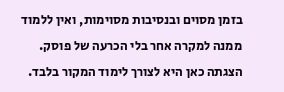בזמן מסוים ובנסיבות מסוימות, ואין ללמוד ממנה למקרה אחר בלי הכרעה של פוסק. הצגתה כאן היא לצורך לימוד המקור בלבד.